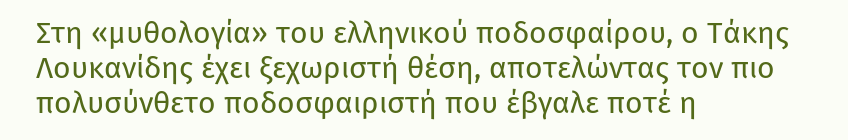Στη «μυθολογία» του ελληνικού ποδοσφαίρου, ο Τάκης Λουκανίδης έχει ξεχωριστή θέση, αποτελώντας τον πιο πολυσύνθετο ποδοσφαιριστή που έβγαλε ποτέ η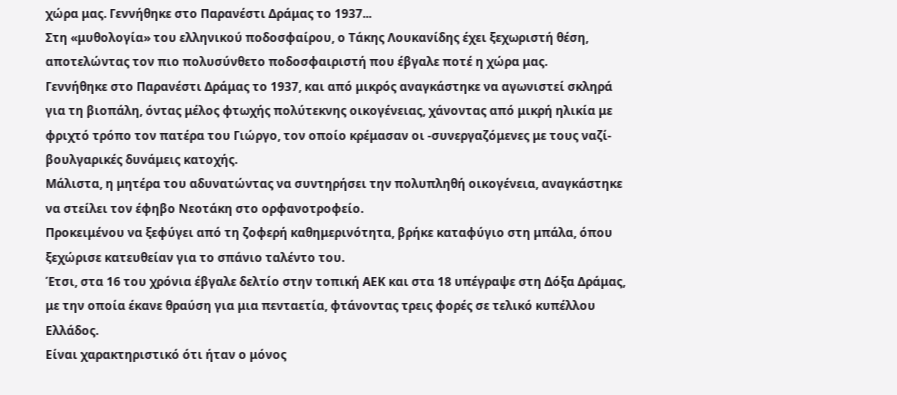χώρα μας. Γεννήθηκε στο Παρανέστι Δράμας το 1937...
Στη «μυθολογία» του ελληνικού ποδοσφαίρου, ο Τάκης Λουκανίδης έχει ξεχωριστή θέση, αποτελώντας τον πιο πολυσύνθετο ποδοσφαιριστή που έβγαλε ποτέ η χώρα μας.
Γεννήθηκε στο Παρανέστι Δράμας το 1937, και από μικρός αναγκάστηκε να αγωνιστεί σκληρά για τη βιοπάλη, όντας μέλος φτωχής πολύτεκνης οικογένειας, χάνοντας από μικρή ηλικία με φριχτό τρόπο τον πατέρα του Γιώργο, τον οποίο κρέμασαν οι -συνεργαζόμενες με τους ναζί- βουλγαρικές δυνάμεις κατοχής.
Μάλιστα, η μητέρα του αδυνατώντας να συντηρήσει την πολυπληθή οικογένεια, αναγκάστηκε να στείλει τον έφηβο Νεοτάκη στο ορφανοτροφείο.
Προκειμένου να ξεφύγει από τη ζοφερή καθημερινότητα, βρήκε καταφύγιο στη μπάλα, όπου ξεχώρισε κατευθείαν για το σπάνιο ταλέντο του.
Έτσι, στα 16 του χρόνια έβγαλε δελτίο στην τοπική ΑΕΚ και στα 18 υπέγραψε στη Δόξα Δράμας, με την οποία έκανε θραύση για μια πενταετία, φτάνοντας τρεις φορές σε τελικό κυπέλλου Ελλάδος.
Είναι χαρακτηριστικό ότι ήταν ο μόνος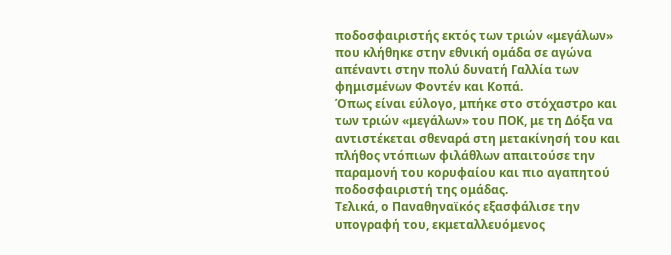ποδοσφαιριστής εκτός των τριών «μεγάλων» που κλήθηκε στην εθνική ομάδα σε αγώνα απέναντι στην πολύ δυνατή Γαλλία των φημισμένων Φοντέν και Κοπά.
Όπως είναι εύλογο, μπήκε στο στόχαστρο και των τριών «μεγάλων» του ΠΟΚ, με τη Δόξα να αντιστέκεται σθεναρά στη μετακίνησή του και πλήθος ντόπιων φιλάθλων απαιτούσε την παραμονή του κορυφαίου και πιο αγαπητού ποδοσφαιριστή της ομάδας.
Τελικά, ο Παναθηναϊκός εξασφάλισε την υπογραφή του, εκμεταλλευόμενος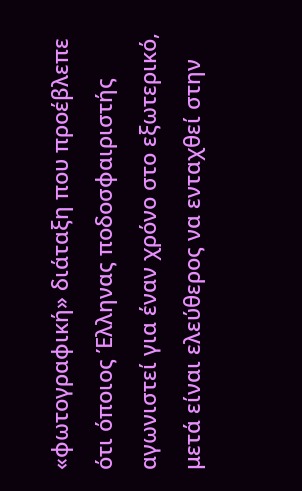«φωτογραφική» διάταξη που προέβλεπε ότι όποιος Έλληνας ποδοσφαιριστής αγωνιστεί για έναν χρόνο στο εξωτερικό, μετά είναι ελεύθερος να ενταχθεί στην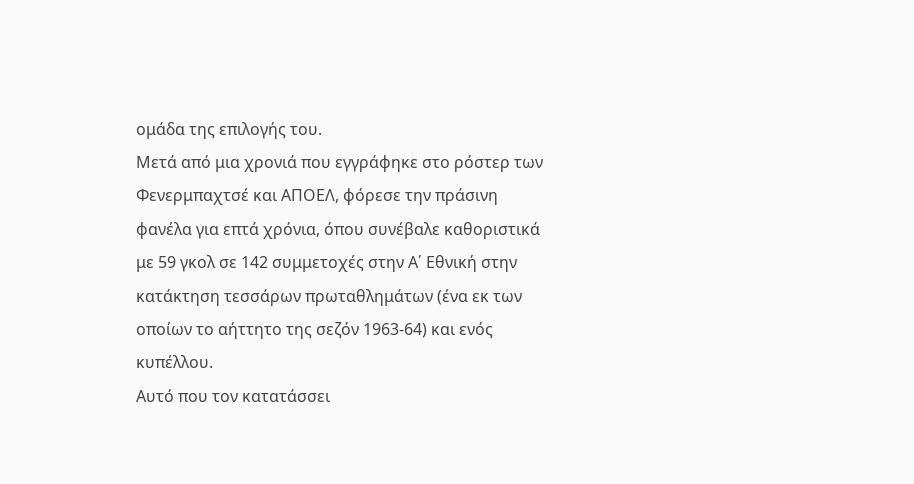ομάδα της επιλογής του.
Μετά από μια χρονιά που εγγράφηκε στο ρόστερ των Φενερμπαχτσέ και ΑΠΟΕΛ, φόρεσε την πράσινη φανέλα για επτά χρόνια, όπου συνέβαλε καθοριστικά με 59 γκολ σε 142 συμμετοχές στην Α΄ Εθνική στην κατάκτηση τεσσάρων πρωταθλημάτων (ένα εκ των οποίων το αήττητο της σεζόν 1963-64) και ενός κυπέλλου.
Αυτό που τον κατατάσσει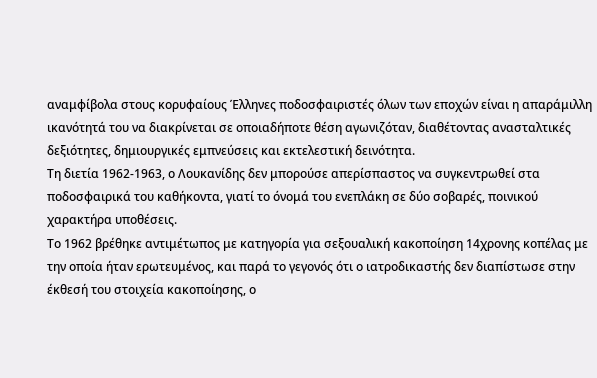αναμφίβολα στους κορυφαίους Έλληνες ποδοσφαιριστές όλων των εποχών είναι η απαράμιλλη ικανότητά του να διακρίνεται σε οποιαδήποτε θέση αγωνιζόταν, διαθέτοντας ανασταλτικές δεξιότητες, δημιουργικές εμπνεύσεις και εκτελεστική δεινότητα.
Τη διετία 1962-1963, ο Λουκανίδης δεν μπορούσε απερίσπαστος να συγκεντρωθεί στα ποδοσφαιρικά του καθήκοντα, γιατί το όνομά του ενεπλάκη σε δύο σοβαρές, ποινικού χαρακτήρα υποθέσεις.
Το 1962 βρέθηκε αντιμέτωπος με κατηγορία για σεξουαλική κακοποίηση 14χρονης κοπέλας με την οποία ήταν ερωτευμένος, και παρά το γεγονός ότι ο ιατροδικαστής δεν διαπίστωσε στην έκθεσή του στοιχεία κακοποίησης, ο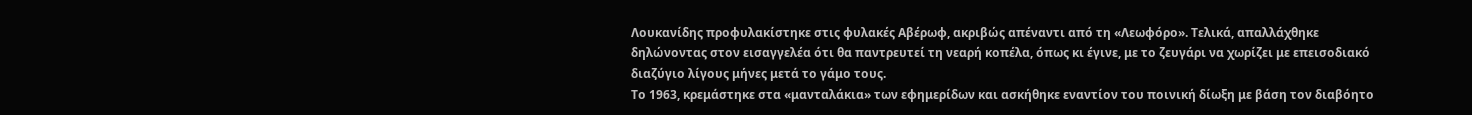Λουκανίδης προφυλακίστηκε στις φυλακές Αβέρωφ, ακριβώς απέναντι από τη «Λεωφόρο». Τελικά, απαλλάχθηκε δηλώνοντας στον εισαγγελέα ότι θα παντρευτεί τη νεαρή κοπέλα, όπως κι έγινε, με το ζευγάρι να χωρίζει με επεισοδιακό διαζύγιο λίγους μήνες μετά το γάμο τους.
Το 1963, κρεμάστηκε στα «μανταλάκια» των εφημερίδων και ασκήθηκε εναντίον του ποινική δίωξη με βάση τον διαβόητο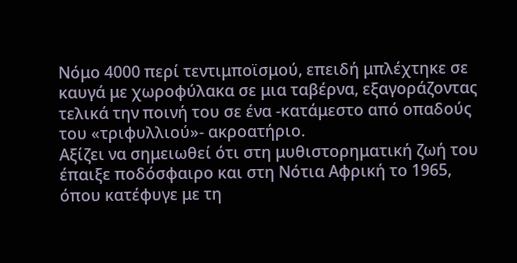Νόμο 4000 περί τεντιμποϊσμού, επειδή μπλέχτηκε σε καυγά με χωροφύλακα σε μια ταβέρνα, εξαγοράζοντας τελικά την ποινή του σε ένα -κατάμεστο από οπαδούς του «τριφυλλιού»- ακροατήριο.
Αξίζει να σημειωθεί ότι στη μυθιστορηματική ζωή του έπαιξε ποδόσφαιρο και στη Νότια Αφρική το 1965, όπου κατέφυγε με τη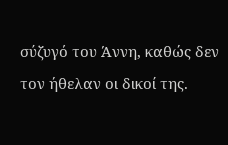σύζυγό του Άννη, καθώς δεν τον ήθελαν οι δικοί της.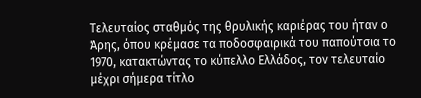Τελευταίος σταθμός της θρυλικής καριέρας του ήταν ο Άρης, όπου κρέμασε τα ποδοσφαιρικά του παπούτσια το 1970, κατακτώντας το κύπελλο Ελλάδος, τον τελευταίο μέχρι σήμερα τίτλο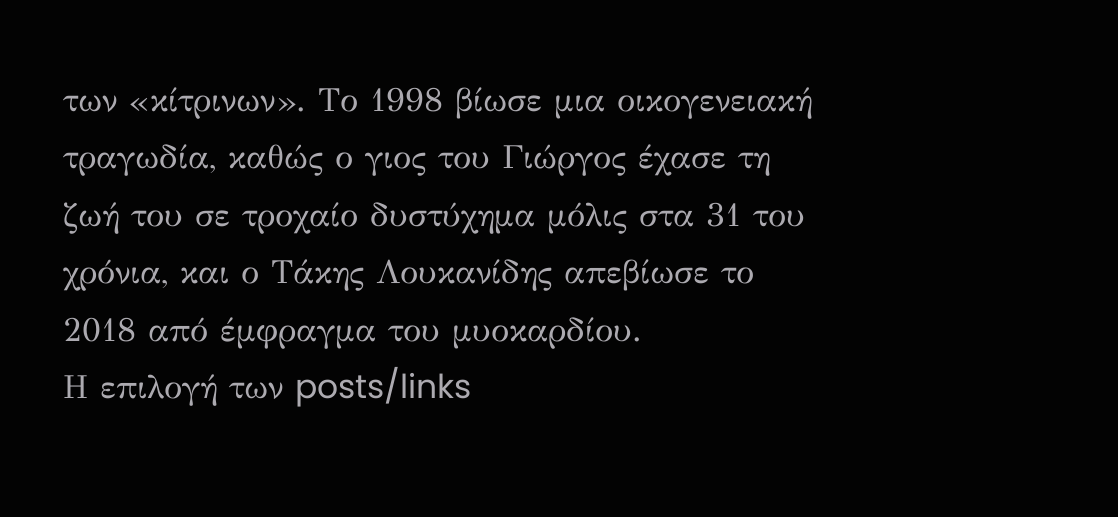των «κίτρινων». Το 1998 βίωσε μια οικογενειακή τραγωδία, καθώς ο γιος του Γιώργος έχασε τη ζωή του σε τροχαίο δυστύχημα μόλις στα 31 του χρόνια, και ο Τάκης Λουκανίδης απεβίωσε το 2018 από έμφραγμα του μυοκαρδίου.
Η επιλογή των posts/links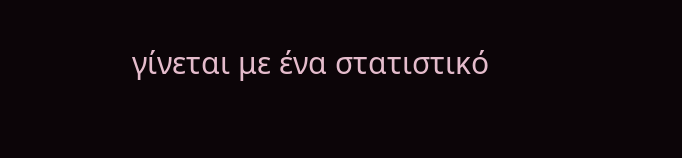γίνεται με ένα στατιστικό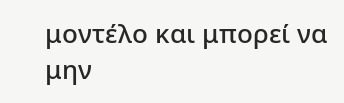μοντέλο και μπορεί να μην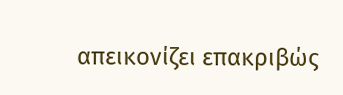απεικονίζει επακριβώς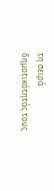τη σειρά δημοτικότητάς τους